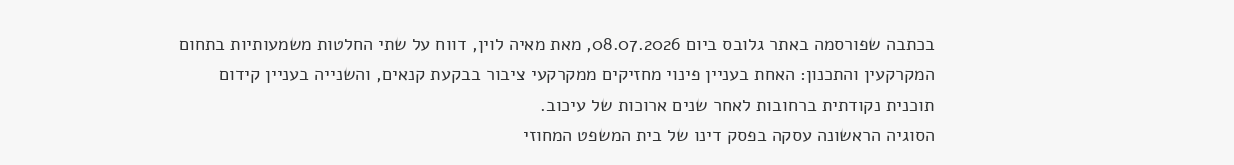בכתבה שפורסמה באתר גלובס ביום 08.07.2026, מאת מאיה לוין, דווח על שתי החלטות משמעותיות בתחום המקרקעין והתכנון: האחת בעניין פינוי מחזיקים ממקרקעי ציבור בבקעת קנאים, והשנייה בעניין קידום תוכנית נקודתית ברחובות לאחר שנים ארוכות של עיכוב.
הסוגיה הראשונה עסקה בפסק דינו של בית המשפט המחוזי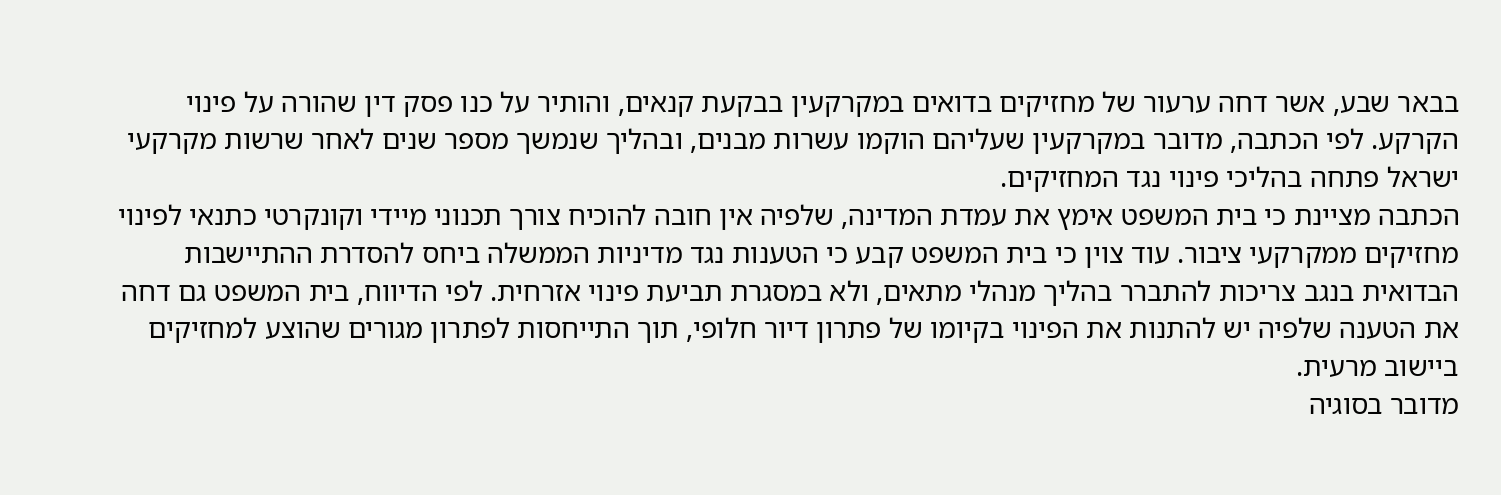בבאר שבע, אשר דחה ערעור של מחזיקים בדואים במקרקעין בבקעת קנאים, והותיר על כנו פסק דין שהורה על פינוי הקרקע. לפי הכתבה, מדובר במקרקעין שעליהם הוקמו עשרות מבנים, ובהליך שנמשך מספר שנים לאחר שרשות מקרקעי ישראל פתחה בהליכי פינוי נגד המחזיקים.
הכתבה מציינת כי בית המשפט אימץ את עמדת המדינה, שלפיה אין חובה להוכיח צורך תכנוני מיידי וקונקרטי כתנאי לפינוי מחזיקים ממקרקעי ציבור. עוד צוין כי בית המשפט קבע כי הטענות נגד מדיניות הממשלה ביחס להסדרת ההתיישבות הבדואית בנגב צריכות להתברר בהליך מנהלי מתאים, ולא במסגרת תביעת פינוי אזרחית. לפי הדיווח, בית המשפט גם דחה את הטענה שלפיה יש להתנות את הפינוי בקיומו של פתרון דיור חלופי, תוך התייחסות לפתרון מגורים שהוצע למחזיקים ביישוב מרעית.
מדובר בסוגיה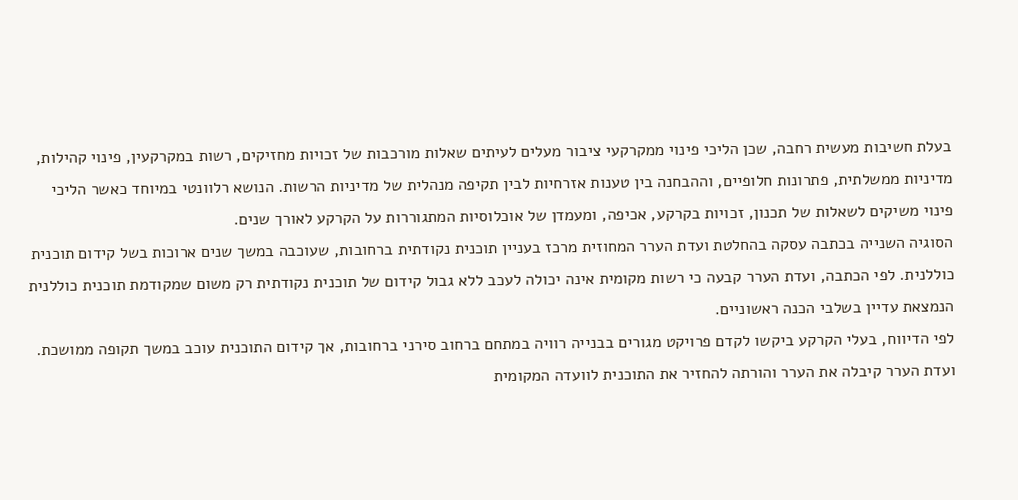בעלת חשיבות מעשית רחבה, שכן הליכי פינוי ממקרקעי ציבור מעלים לעיתים שאלות מורכבות של זכויות מחזיקים, רשות במקרקעין, פינוי קהילות, מדיניות ממשלתית, פתרונות חלופיים, וההבחנה בין טענות אזרחיות לבין תקיפה מנהלית של מדיניות הרשות. הנושא רלוונטי במיוחד כאשר הליכי פינוי משיקים לשאלות של תכנון, זכויות בקרקע, אכיפה, ומעמדן של אוכלוסיות המתגוררות על הקרקע לאורך שנים.
הסוגיה השנייה בכתבה עסקה בהחלטת ועדת הערר המחוזית מרכז בעניין תוכנית נקודתית ברחובות, שעוכבה במשך שנים ארוכות בשל קידום תוכנית כוללנית. לפי הכתבה, ועדת הערר קבעה כי רשות מקומית אינה יכולה לעכב ללא גבול קידום של תוכנית נקודתית רק משום שמקודמת תוכנית כוללנית הנמצאת עדיין בשלבי הכנה ראשוניים.
לפי הדיווח, בעלי הקרקע ביקשו לקדם פרויקט מגורים בבנייה רוויה במתחם ברחוב סירני ברחובות, אך קידום התוכנית עוכב במשך תקופה ממושכת. ועדת הערר קיבלה את הערר והורתה להחזיר את התוכנית לוועדה המקומית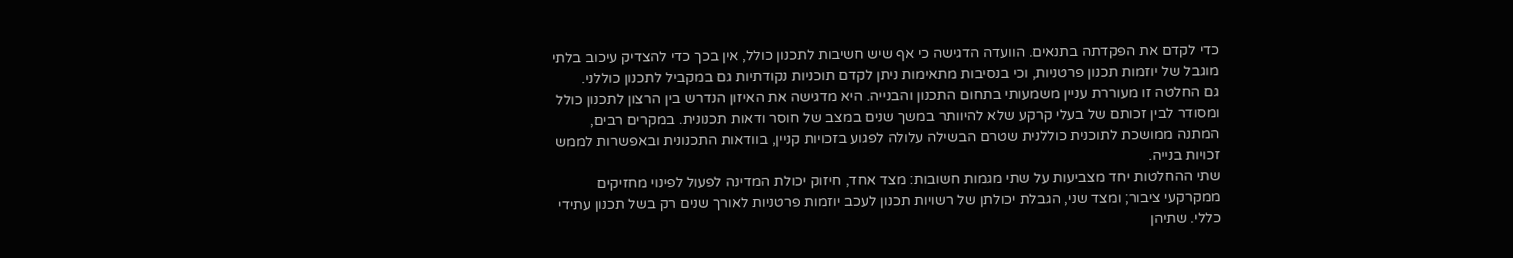כדי לקדם את הפקדתה בתנאים. הוועדה הדגישה כי אף שיש חשיבות לתכנון כולל, אין בכך כדי להצדיק עיכוב בלתי מוגבל של יוזמות תכנון פרטניות, וכי בנסיבות מתאימות ניתן לקדם תוכניות נקודתיות גם במקביל לתכנון כוללני.
גם החלטה זו מעוררת עניין משמעותי בתחום התכנון והבנייה. היא מדגישה את האיזון הנדרש בין הרצון לתכנון כולל ומסודר לבין זכותם של בעלי קרקע שלא להיוותר במשך שנים במצב של חוסר ודאות תכנונית. במקרים רבים, המתנה ממושכת לתוכנית כוללנית שטרם הבשילה עלולה לפגוע בזכויות קניין, בוודאות התכנונית ובאפשרות לממש זכויות בנייה.
שתי ההחלטות יחד מצביעות על שתי מגמות חשובות: מצד אחד, חיזוק יכולת המדינה לפעול לפינוי מחזיקים ממקרקעי ציבור; ומצד שני, הגבלת יכולתן של רשויות תכנון לעכב יוזמות פרטניות לאורך שנים רק בשל תכנון עתידי כללי. שתיהן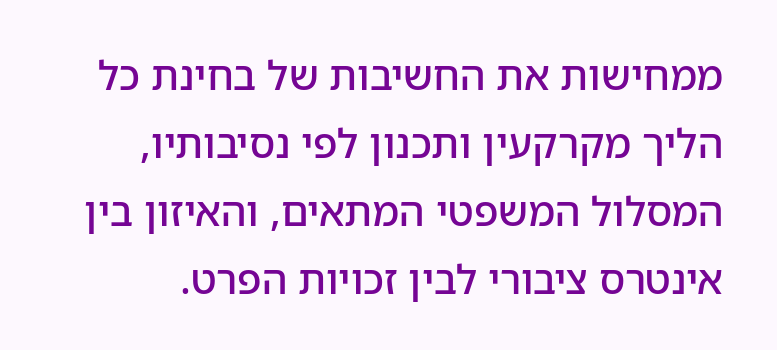ממחישות את החשיבות של בחינת כל הליך מקרקעין ותכנון לפי נסיבותיו, המסלול המשפטי המתאים, והאיזון בין אינטרס ציבורי לבין זכויות הפרט.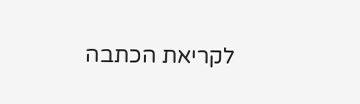לקריאת הכתבה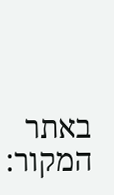באתר המקור: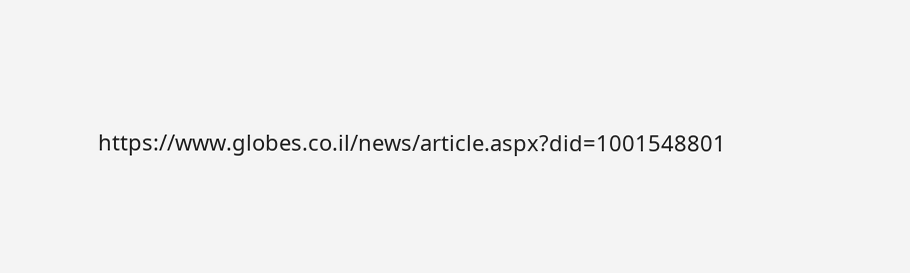https://www.globes.co.il/news/article.aspx?did=1001548801